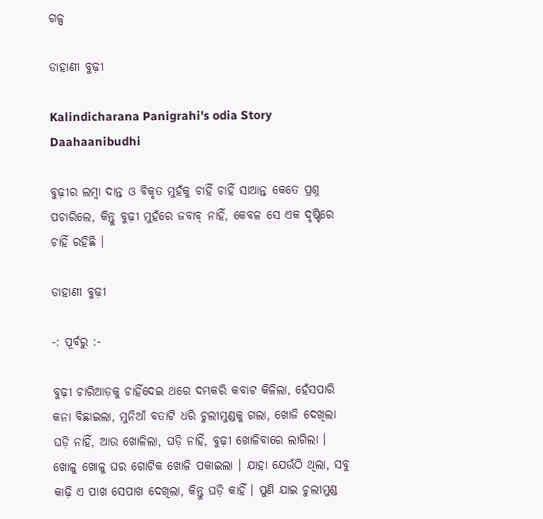ଗଳ୍ପ

ଡାହାଣୀ ବୁଢ଼ୀ

Kalindicharana Panigrahi's odia Story Daahaanibudhi

ବୁଢ଼ୀର ଲମ୍ୱା ଦାନ୍ତ ଓ ବିକୃତ ମୁହଁକୁ ଚାହିଁ ଚାହିଁ ସାଆନ୍ତ କେତେ ପ୍ରଶ୍ନ ପଚାରିଲେ, କିନ୍ତୁ ବୁଢ଼ୀ ମୁହଁରେ ଜବାବ୍ ନାହିଁ, କେବଳ ସେ ଏକ ଦୃଷ୍ଟିରେ ଚାହିଁ ରହିଛି ।

ଡାହାଣୀ ବୁଢ଼ୀ

-: ପୂର୍ବରୁ :-

ବୁଢ଼ୀ ଚାରିଆଡ଼କୁ ଚାହିଁଦେଇ ଥରେ ଦମ୍ଭକରି କବାଟ କିଳିଲା, ହେଁସପାରି କନା ବିଛାଇଲା, ମୁନିଆଁ ବତାଟି ଧରି ଚୁଲୀମୁଣ୍ଡକୁ ଗଲା, ଖୋଜି ଦେଖିଲା ଘଡ଼ି ନାହିଁ, ଆଉ ଖୋଳିଲା, ଘଡ଼ି ନାହିଁ, ବୁଢ଼ୀ ଖୋଳିବାରେ ଲାଗିଲା । ଖୋଳୁ ଖୋଳୁ ଘର ଗୋଟିକ ଖୋଳି ପକାଇଲା । ଯାହା ଯେଉଁଠି ଥିଲା, ସବୁ କାଢ଼ି ଏ ପାଖ ସେପାଖ ଦେଖିଲା, କିନ୍ତୁ ଘଡ଼ି କାହିଁ । ପୁଣି ଯାଇ ଚୁଲୀମୁଣ୍ଡ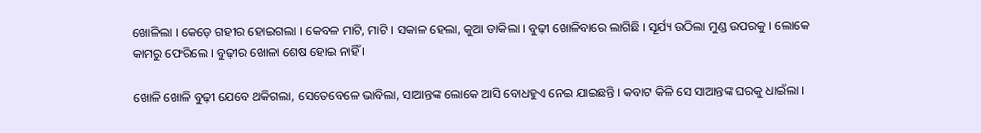ଖୋଳିଲା । କେଡ଼େ ଗହୀର ହୋଇଗଲା । କେବଳ ମାଟି, ମାଟି । ସକାଳ ହେଲା, କୁଆ ଡାକିଲା । ବୁଢ଼ୀ ଖୋଳିବାରେ ଲାଗିଛି । ସୂର୍ଯ୍ୟ ଉଠିଲା ମୁଣ୍ଡ ଉପରକୁ । ଲୋକେ କାମରୁ ଫେରିଲେ । ବୁଢ଼ୀର ଖୋଳା ଶେଷ ହୋଇ ନାହିଁ ।

ଖୋଳି ଖୋଳି ବୁଢ଼ୀ ଯେବେ ଥକିଗଲା, ସେତେବେଳେ ଭାବିଲା, ସାଆନ୍ତଙ୍କ ଲୋକେ ଆସି ବୋଧହୁଏ ନେଇ ଯାଇଛନ୍ତି । କବାଟ କିଳି ସେ ସାଆନ୍ତଙ୍କ ଘରକୁ ଧାଇଁଲା ।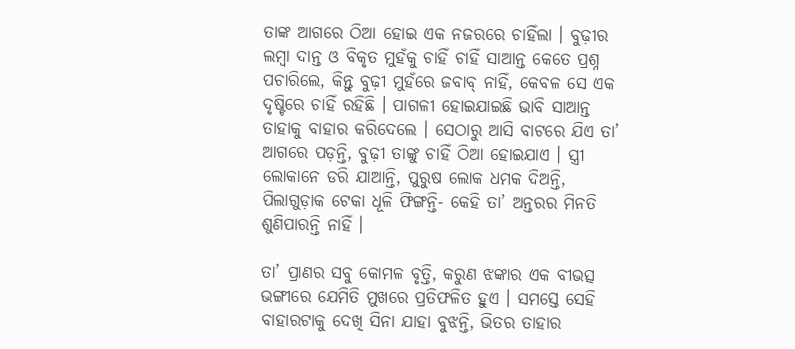ତାଙ୍କ ଆଗରେ ଠିଆ ହୋଇ ଏକ ନଜରରେ ଚାହିଁଲା । ବୁଢ଼ୀର ଲମ୍ୱା ଦାନ୍ତ ଓ ବିକୃତ ମୁହଁକୁ ଚାହିଁ ଚାହିଁ ସାଆନ୍ତ କେତେ ପ୍ରଶ୍ନ ପଚାରିଲେ, କିନ୍ତୁ ବୁଢ଼ୀ ମୁହଁରେ ଜବାବ୍ ନାହିଁ, କେବଳ ସେ ଏକ ଦୃଷ୍ଟିରେ ଚାହିଁ ରହିଛି । ପାଗଳୀ ହୋଇଯାଇଛି ଭାବି ସାଆନ୍ତ ତାହାକୁ ବାହାର କରିଦେଲେ । ସେଠାରୁ ଆସି ବାଟରେ ଯିଏ ତା’ ଆଗରେ ପଡ଼ନ୍ତି, ବୁଢ଼ୀ ତାଙ୍କୁ ଚାହିଁ ଠିଆ ହୋଇଯାଏ । ସ୍ତ୍ରୀ ଲୋକାନେ ଡରି ଯାଆନ୍ତି, ପୁରୁଷ ଲୋକ ଧମକ ଦିଅନ୍ତି, ପିଲାଗୁଡ଼ାକ ଟେକା ଧୂଳି ଫିଙ୍ଗନ୍ତି- କେହି ତା’ ଅନ୍ତରର ମିନତି ଶୁଣିପାରନ୍ତି ନାହିଁ ।

ତା’ ପ୍ରାଣର ସବୁ କୋମଳ ବୃତ୍ତି, କରୁଣ ଝଙ୍କାର ଏକ ବୀଭତ୍ସ ଭଙ୍ଗୀରେ ଯେମିତି ମୁଖରେ ପ୍ରତିଫଳିତ ହୁଏ । ସମସ୍ତେ ସେହି ବାହାରଟାକୁ ଦେଖି ସିନା ଯାହା ବୁଝନ୍ତି, ଭିତର ତାହାର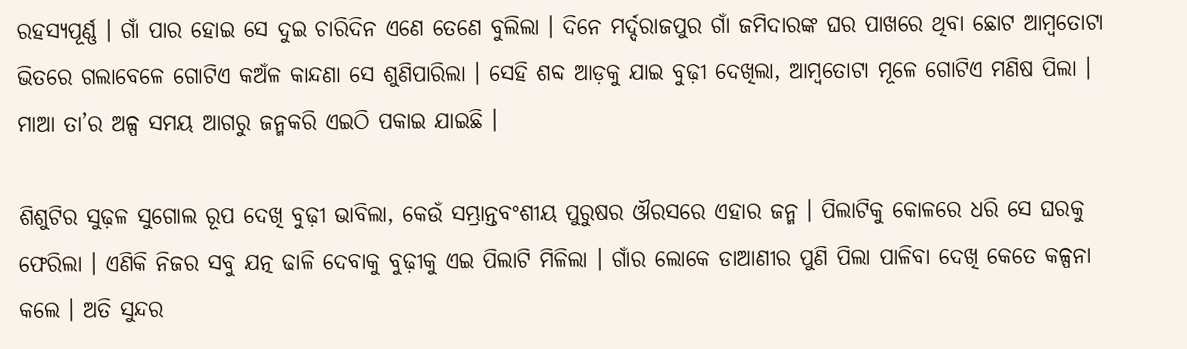ରହସ୍ୟପୂର୍ଣ୍ଣ । ଗାଁ ପାର ହୋଇ ସେ ଦୁଇ ଚାରିଦିନ ଏଣେ ତେଣେ ବୁଲିଲା । ଦିନେ ମର୍ଦ୍ଦରାଜପୁର ଗାଁ ଜମିଦାରଙ୍କ ଘର ପାଖରେ ଥିବା ଛୋଟ ଆମ୍ୱତୋଟା ଭିତରେ ଗଲାବେଳେ ଗୋଟିଏ କଅଁଳ କାନ୍ଦଣା ସେ ଶୁଣିପାରିଲା । ସେହି ଶବ୍ଦ ଆଡ଼କୁ ଯାଇ ବୁଢ଼ୀ ଦେଖିଲା, ଆମ୍ୱତୋଟା ମୂଳେ ଗୋଟିଏ ମଣିଷ ପିଲା । ମାଆ ତା’ର ଅଳ୍ପ ସମୟ ଆଗରୁ ଜନ୍ମକରି ଏଇଠି ପକାଇ ଯାଇଛି ।

ଶିଶୁଟିର ସୁଢ଼ଳ ସୁଗୋଲ ରୂପ ଦେଖି ବୁଢ଼ୀ ଭାବିଲା, କେଉଁ ସମ୍ଭ୍ରାନ୍ତବଂଶୀୟ ପୁରୁଷର ଔରସରେ ଏହାର ଜନ୍ମ । ପିଲାଟିକୁ କୋଳରେ ଧରି ସେ ଘରକୁ ଫେରିଲା । ଏଣିକି ନିଜର ସବୁ ଯତ୍ନ ଢାଳି ଦେବାକୁ ବୁଢ଼ୀକୁ ଏଇ ପିଲାଟି ମିଳିଲା । ଗାଁର ଲୋକେ ଡାଆଣୀର ପୁଣି ପିଲା ପାଳିବା ଦେଖି କେତେ କଳ୍ପନା କଲେ । ଅତି ସୁନ୍ଦର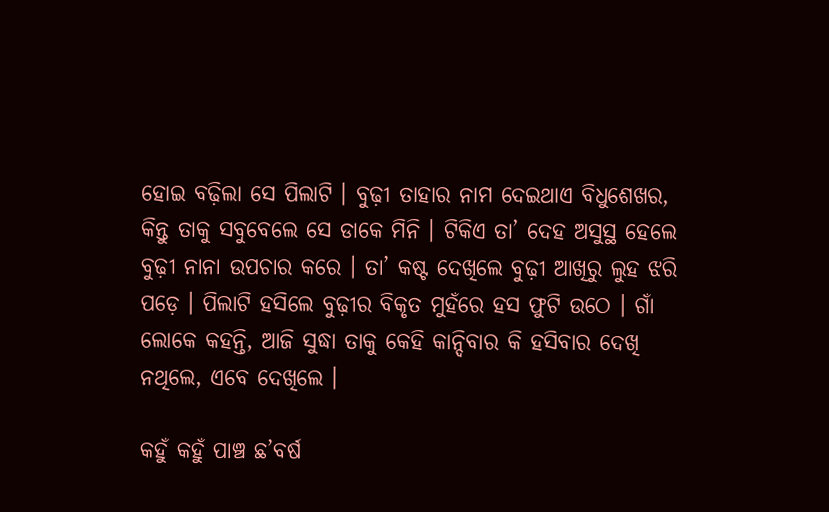ହୋଇ ବଢ଼ିଲା ସେ ପିଲାଟି । ବୁଢ଼ୀ ତାହାର ନାମ ଦେଇଥାଏ ବିଧୁଶେଖର, କିନ୍ତୁ ତାକୁ ସବୁବେଲେ ସେ ଡାକେ ମିନି । ଟିକିଏ ତା’ ଦେହ ଅସୁସ୍ଥ ହେଲେ ବୁଢ଼ୀ ନାନା ଉପଚାର କରେ । ତା’ କଷ୍ଟ ଦେଖିଲେ ବୁଢ଼ୀ ଆଖିରୁ ଲୁହ ଝରି ପଡ଼େ । ପିଲାଟି ହସିଲେ ବୁଢ଼ୀର ବିକୃତ ମୁହଁରେ ହସ ଫୁଟି ଉଠେ । ଗାଁ ଲୋକେ କହନ୍ତି, ଆଜି ସୁଦ୍ଧା ତାକୁ କେହି କାନ୍ଦିବାର କି ହସିବାର ଦେଖି ନଥିଲେ, ଏବେ ଦେଖିଲେ ।

କହୁଁ କହୁଁ ପାଞ୍ଚ ଛ’ବର୍ଷ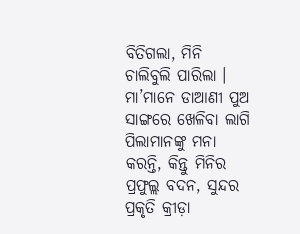ବିତିଗଲା, ମିନି ଚାଲିବୁଲି ପାରିଲା । ମା’ମାନେ ଡାଆଣୀ ପୁଅ ସାଙ୍ଗରେ ଖେଳିବା ଲାଗି ପିଲାମାନଙ୍କୁ ମନା କରନ୍ତି, କିନ୍ତୁ ମିନିର ପ୍ରଫୁଲ୍ଲ ବଦନ, ସୁନ୍ଦର ପ୍ରକୃତି କ୍ରୀଡ଼ା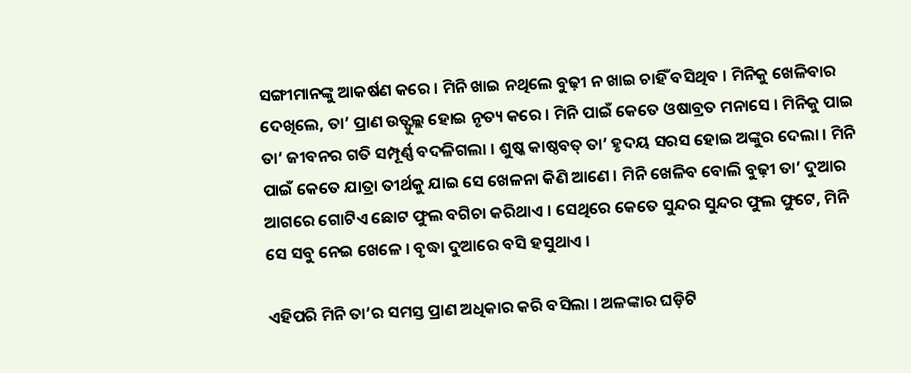ସଙ୍ଗୀମାନଙ୍କୁ ଆକର୍ଷଣ କରେ । ମିନି ଖାଇ ନଥିଲେ ବୁଢ଼ୀ ନ ଖାଇ ଚାହିଁ ବସିଥିବ । ମିନିକୁ ଖେଳିବାର ଦେଖିଲେ, ତା’ ପ୍ରାଣ ଉତ୍ଫୁଲ୍ଲ ହୋଇ ନୃତ୍ୟ କରେ । ମିନି ପାଇଁ କେତେ ଓଷାବ୍ରତ ମନାସେ । ମିନିକୁ ପାଇ ତା’ ଜୀବନର ଗତି ସମ୍ପୂର୍ଣ୍ଣ ବଦଳିଗଲା । ଶୁଷ୍କ କାଷ୍ଠବତ୍ ତା’ ହୃଦୟ ସରସ ହୋଇ ଅଙ୍କୁର ଦେଲା । ମିନି ପାଇଁ କେତେ ଯାତ୍ରା ତୀର୍ଥକୁ ଯାଇ ସେ ଖେଳନା କିଣି ଆଣେ । ମିନି ଖେଳିବ ବୋଲି ବୁଢ଼ୀ ତା’ ଦୁଆର ଆଗରେ ଗୋଟିଏ ଛୋଟ ଫୁଲ ବଗିଚା କରିଥାଏ । ସେଥିରେ କେତେ ସୁନ୍ଦର ସୁନ୍ଦର ଫୁଲ ଫୁଟେ, ମିନି ସେ ସବୁ ନେଇ ଖେଳେ । ବୃଦ୍ଧା ଦୁଆରେ ବସି ହସୁଥାଏ ।

ଏହିପରି ମିନି ତା’ର ସମସ୍ତ ପ୍ରାଣ ଅଧିକାର କରି ବସିଲା । ଅଳଙ୍କାର ଘଡ଼ିଟି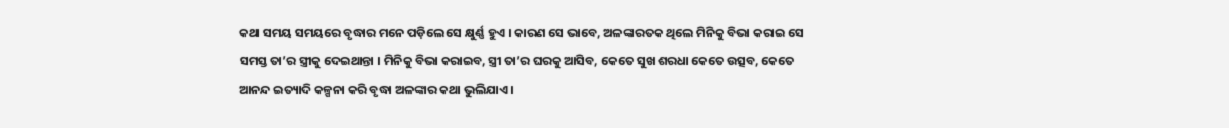କଥା ସମୟ ସମୟରେ ବୃଦ୍ଧାର ମନେ ପଡ଼ିଲେ ସେ କ୍ଷୁର୍ଣ୍ଣ ହୁଏ । କାରଣ ସେ ଭାବେ, ଅଳଙ୍କାରତକ ଥିଲେ ମିନିକୁ ବିଭା କରାଇ ସେ ସମସ୍ତ ତା’ର ସ୍ତ୍ରୀକୁ ଦେଇଥାନ୍ତା । ମିନିକୁ ବିଭା କରାଇବ, ସ୍ତ୍ରୀ ତା’ର ଘରକୁ ଆସିବ, କେତେ ସୁଖ ଶରଧା କେତେ ଉତ୍ସବ, କେତେ ଆନନ୍ଦ ଇତ୍ୟାଦି କଳ୍ପନା କରି ବୃଦ୍ଧା ଅଳଙ୍କାର କଥା ଭୁଲିଯାଏ ।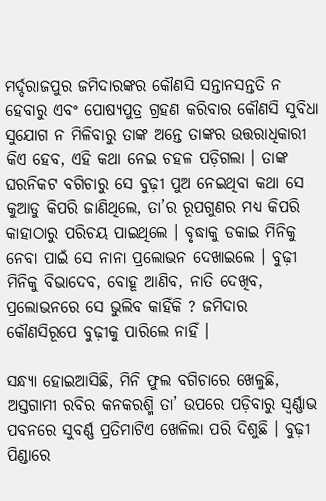ମର୍ଦ୍ଦରାଜପୁର ଜମିଦାରଙ୍କର କୌଣସି ସନ୍ତାନସନ୍ତତି ନ ହେବାରୁ ଏବଂ ପୋଷ୍ୟପୁତ୍ର ଗ୍ରହଣ କରିବାର କୌଣସି ସୁବିଧା ସୁଯୋଗ ନ ମିଳିବାରୁ ତାଙ୍କ ଅନ୍ତେ ତାଙ୍କର ଉତ୍ତରାଧିକାରୀ କିଏ ହେବ, ଏହି କଥା ନେଇ ଚହଳ ପଡ଼ିଗଲା । ତାଙ୍କ ଘରନିକଟ ବଗିଚାରୁ ସେ ବୁଢ଼ୀ ପୁଅ ନେଇଥିବା କଥା ସେ କୁଆଡୁ କିପରି ଜାଣିଥିଲେ, ତା’ର ରୂପଗୁଣର ମଧ୍ୟ କିପରି କାହାଠାରୁ ପରିଚୟ ପାଇଥିଲେ । ବୃଦ୍ଧାକୁ ଡକାଇ ମିନିକୁ ନେବା ପାଇଁ ସେ ନାନା ପ୍ରଲୋଭନ ଦେଖାଇଲେ । ବୁଢ଼ୀ ମିନିକୁ ବିଭାଦେବ, ବୋହୂ ଆଣିବ, ନାତି ଦେଖିବ, ପ୍ରଲୋଭନରେ ସେ ଭୁଲିବ କାହିଁକି ? ଜମିଦାର କୌଣସିରୂପେ ବୁଢ଼ୀକୁ ପାରିଲେ ନାହିଁ ।

ସନ୍ଧ୍ୟା ହୋଇଆସିଛି, ମିନି ଫୁଲ ବଗିଚାରେ ଖେଳୁଛି, ଅସ୍ତଗାମୀ ରବିର କନକରଶ୍ମି ତା’ ଉପରେ ପଡ଼ିବାରୁ ସ୍ୱର୍ଣ୍ଣାଭ ପବନରେ ସୁବର୍ଣ୍ଣ ପ୍ରତିମାଟିଏ ଖେଳିଲା ପରି ଦିଶୁଛି । ବୁଢ଼ୀ ପିଣ୍ଡାରେ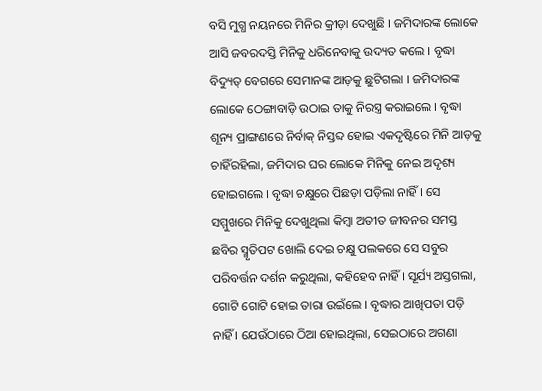ବସି ମୁଗ୍ଧ ନୟନରେ ମିନିର କ୍ରୀଡ଼ା ଦେଖୁଛି । ଜମିଦାରଙ୍କ ଲୋକେ ଆସି ଜବରଦସ୍ତି ମିନିକୁ ଧରିନେବାକୁ ଉଦ୍ୟତ କଲେ । ବୃଦ୍ଧା ବିଦ୍ୟୁତ୍ ବେଗରେ ସେମାନଙ୍କ ଆଡ଼କୁ ଛୁଟିଗଲା । ଜମିଦାରଙ୍କ ଲୋକେ ଠେଙ୍ଗାବାଡ଼ି ଉଠାଇ ତାକୁ ନିରସ୍ତ୍ର କରାଇଲେ । ବୃଦ୍ଧା ଶୂନ୍ୟ ପ୍ରାଙ୍ଗଣରେ ନିର୍ବାକ୍ ନିସ୍ତବ୍ଦ ହୋଇ ଏକଦୃଷ୍ଟିରେ ମିନି ଆଡ଼କୁ ଚାହିଁରହିଲା, ଜମିଦାର ଘର ଲୋକେ ମିନିକୁ ନେଇ ଅଦୃଶ୍ୟ ହୋଇଗଲେ । ବୃଦ୍ଧା ଚକ୍ଷୁରେ ପିଛଡ଼ା ପଡ଼ିଲା ନାହିଁ । ସେ ସମ୍ମୁଖରେ ମିନିକୁ ଦେଖୁଥିଲା କିମ୍ୱା ଅତୀତ ଜୀବନର ସମସ୍ତ ଛବିର ସ୍ମୃତିପଟ ଖୋଲି ଦେଇ ଚକ୍ଷୁ ପଲକରେ ସେ ସବୁର ପରିବର୍ତ୍ତନ ଦର୍ଶନ କରୁଥିଲା, କହିହେବ ନାହିଁ । ସୂର୍ଯ୍ୟ ଅସ୍ତଗଲା, ଗୋଟି ଗୋଟି ହୋଇ ତାରା ଉଇଁଲେ । ବୃଦ୍ଧାର ଆଖିପତା ପଡ଼ି ନାହିଁ । ଯେଉଁଠାରେ ଠିଆ ହୋଇଥିଲା, ସେଇଠାରେ ଅଗଣା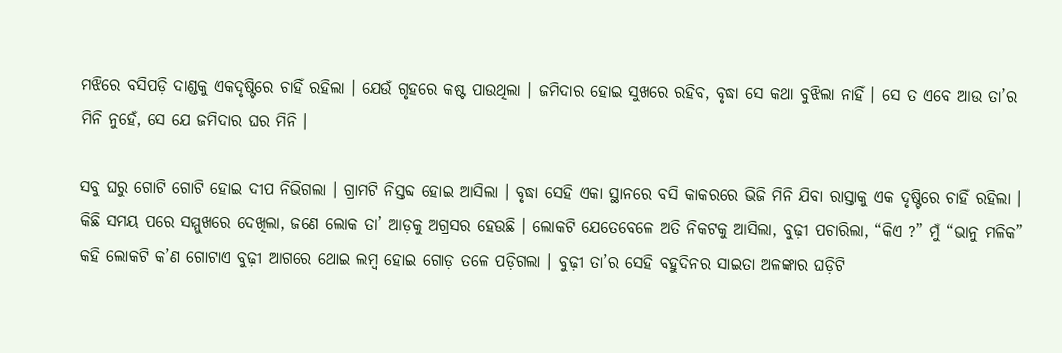ମଝିରେ ବସିପଡ଼ି ଦାଣ୍ଡକୁ ଏକଦୃଷ୍ଟିରେ ଚାହିଁ ରହିଲା । ଯେଉଁ ଗୃହରେ କଷ୍ଟ ପାଉଥିଲା । ଜମିଦାର ହୋଇ ସୁଖରେ ରହିବ, ବୃଦ୍ଧା ସେ କଥା ବୁଝିଲା ନାହିଁ । ସେ ତ ଏବେ ଆଉ ତା’ର ମିନି ନୁହେଁ, ସେ ଯେ ଜମିଦାର ଘର ମିନି ।

ସବୁ ଘରୁ ଗୋଟି ଗୋଟି ହୋଇ ଦୀପ ନିଭିଗଲା । ଗ୍ରାମଟି ନିସ୍ତବ୍ଦ ହୋଇ ଆସିଲା । ବୃଦ୍ଧା ସେହି ଏକା ସ୍ଥାନରେ ବସି କାକରରେ ଭିଜି ମିନି ଯିବା ରାସ୍ତାକୁ ଏକ ଦୃଷ୍ଟିରେ ଚାହିଁ ରହିଲା । କିଛି ସମୟ ପରେ ସମ୍ମୁଖରେ ଦେଖିଲା, ଜଣେ ଲୋକ ତା’ ଆଡ଼କୁ ଅଗ୍ରସର ହେଉଛି । ଲୋକଟି ଯେତେବେଳେ ଅତି ନିକଟକୁ ଆସିଲା, ବୁଢ଼ୀ ପଚାରିଲା, “କିଏ ?” ମୁଁ “ଭାନୁ ମଳିକ” କହି ଲୋକଟି କ’ଣ ଗୋଟାଏ ବୁଢ଼ୀ ଆଗରେ ଥୋଇ ଲମ୍ୱ ହୋଇ ଗୋଡ଼ ତଳେ ପଡ଼ିଗଲା । ବୁଢ଼ୀ ତା’ର ସେହି ବହୁଦିନର ସାଇତା ଅଳଙ୍କାର ଘଡ଼ିଟି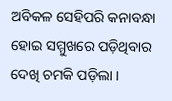ଅବିକଳ ସେହିପରି କନାବନ୍ଧା ହୋଇ ସମ୍ମୁଖରେ ପଡ଼ିଥିବାର ଦେଖି ଚମକି ପଡ଼ିଲା ।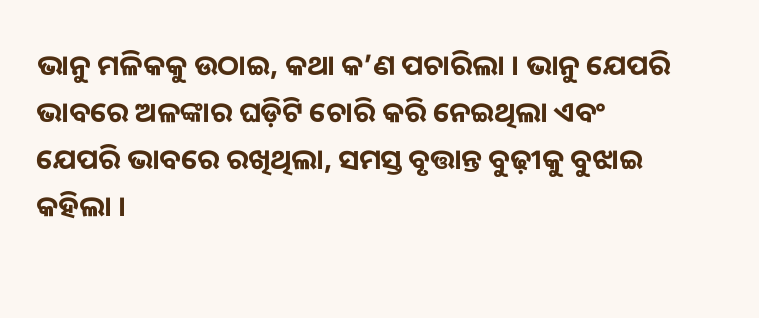ଭାନୁ ମଳିକକୁ ଉଠାଇ, କଥା କ’ଣ ପଚାରିଲା । ଭାନୁ ଯେପରି ଭାବରେ ଅଳଙ୍କାର ଘଡ଼ିଟି ଚୋରି କରି ନେଇଥିଲା ଏବଂ ଯେପରି ଭାବରେ ରଖିଥିଲା, ସମସ୍ତ ବୃତ୍ତାନ୍ତ ବୁଢ଼ୀକୁ ବୁଝାଇ କହିଲା ।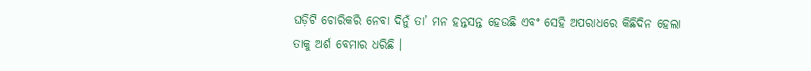ଘଡ଼ିଟି ଚୋରିକରି ନେବା ଦିନୁଁ ତା’ ମନ ହନ୍ତସନ୍ତ ହେଉଛି ଏବଂ ସେହି ଅପରାଧରେ କିଛିଦିନ ହେଲା ତାକୁ ଅର୍ଶ ବେମାର ଧରିଛି ।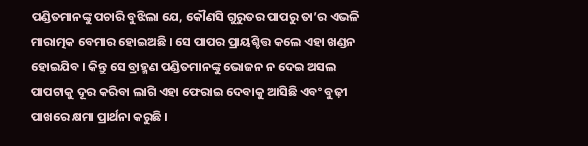ପଣ୍ଡିତମାନଙ୍କୁ ପଚାରି ବୁଝିଲା ଯେ, କୌଣସି ଗୁରୁତର ପାପରୁ ତା’ର ଏଭଳି ମାରାତ୍ମକ ବେମାର ହୋଇଅଛି । ସେ ପାପର ପ୍ରାୟଶ୍ଚିତ୍ତ କଲେ ଏହା ଖଣ୍ଡନ ହୋଇଯିବ । କିନ୍ତୁ ସେ ବ୍ରାହ୍ମଣ ପଣ୍ଡିତମାନଙ୍କୁ ଭୋଜନ ନ ଦେଇ ଅସଲ ପାପଟାକୁ ଦୂର କରିବା ଲାଗି ଏହା ଫେରାଇ ଦେବାକୁ ଆସିଛି ଏବଂ ବୁଢ଼ୀ ପାଖରେ କ୍ଷମା ପ୍ରାର୍ଥନା କରୁଛି ।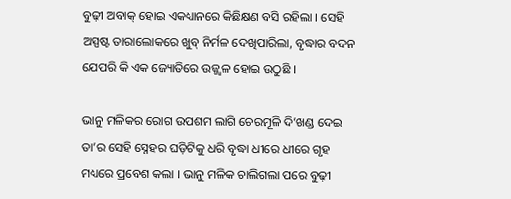ବୁଢ଼ୀ ଅବାକ୍ ହୋଇ ଏକଧ୍ୟାନରେ କିଛିକ୍ଷଣ ବସି ରହିଲା । ସେହି ଅସ୍ପଷ୍ଟ ତାରାଲୋକରେ ଖୁବ୍ ନିର୍ମଳ ଦେଖିପାରିଲା, ବୃଦ୍ଧାର ବଦନ ଯେପରି କି ଏକ ଜ୍ୟୋତିରେ ଉଜ୍ଜ୍ୱଳ ହୋଇ ଉଠୁଛି ।

ଭାନୁ ମଳିକର ରୋଗ ଉପଶମ ଲାଗି ଚେରମୂଳି ଦି’ଖଣ୍ଡ ଦେଇ ତା’ର ସେହି ସ୍ନେହର ଘଡ଼ିଟିକୁ ଧରି ବୃଦ୍ଧା ଧୀରେ ଧୀରେ ଗୃହ ମଧ୍ୟରେ ପ୍ରବେଶ କଲା । ଭାନୁ ମଳିକ ଚାଲିଗଲା ପରେ ବୁଢ଼ୀ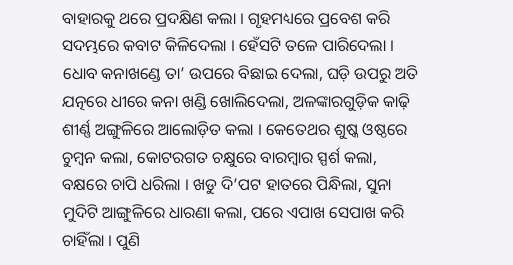ବାହାରକୁ ଥରେ ପ୍ରଦକ୍ଷିଣ କଲା । ଗୃହମଧ୍ୟରେ ପ୍ରବେଶ କରି ସଦମ୍ଭରେ କବାଟ କିଳିଦେଲା । ହେଁସଟି ତଳେ ପାରିଦେଲା । ଧୋବ କନାଖଣ୍ଡେ ତା’ ଉପରେ ବିଛାଇ ଦେଲା, ଘଡ଼ି ଉପରୁ ଅତି ଯତ୍ନରେ ଧୀରେ କନା ଖଣ୍ଡି ଖୋଲିଦେଲା, ଅଳଙ୍କାରଗୁଡ଼ିକ କାଢ଼ି ଶୀର୍ଣ୍ଣ ଅଙ୍ଗୁଳିରେ ଆଲୋଡ଼ିତ କଲା । କେତେଥର ଶୁଷ୍କ ଓଷ୍ଠରେ ଚୁମ୍ୱନ କଲା, କୋଟରଗତ ଚକ୍ଷୁରେ ବାରମ୍ୱାର ସ୍ପର୍ଶ କଲା, ବକ୍ଷରେ ଚାପି ଧରିଲା । ଖଡୁ ଦି’ପଟ ହାତରେ ପିନ୍ଧିଲା, ସୁନା ମୁଦିଟି ଆଙ୍ଗୁଳିରେ ଧାରଣା କଲା, ପରେ ଏପାଖ ସେପାଖ କରି ଚାହିଁଲା । ପୁଣି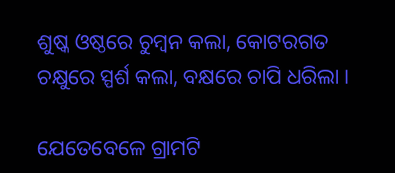ଶୁଷ୍କ ଓଷ୍ଠରେ ଚୁମ୍ୱନ କଲା, କୋଟରଗତ ଚକ୍ଷୁରେ ସ୍ପର୍ଶ କଲା, ବକ୍ଷରେ ଚାପି ଧରିଲା ।

ଯେତେବେଳେ ଗ୍ରାମଟି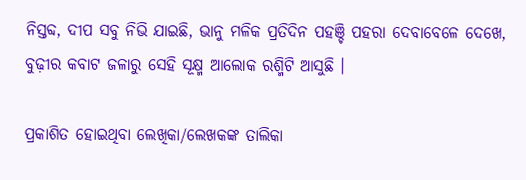ନିସ୍ତବ୍ଦ, ଦୀପ ସବୁ ନିଭି ଯାଇଛି, ଭାନୁ ମଳିକ ପ୍ରତିଦିନ ପହଞ୍ଚି ପହରା ଦେବାବେଳେ ଦେଖେ, ବୁଢ଼ୀର କବାଟ ଜଳାରୁ ସେହି ସୂକ୍ଷ୍ମ ଆଲୋକ ରଶ୍ମିଟି ଆସୁଛି ।

ପ୍ରକାଶିତ ହୋଇଥିବା ଲେଖିକା/ଲେଖକଙ୍କ ତାଲିକା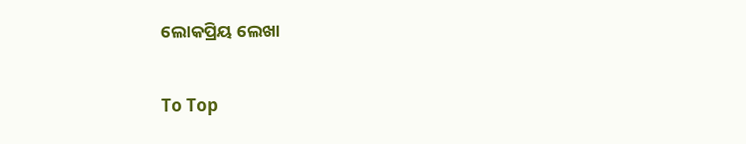ଲୋକପ୍ରିୟ ଲେଖା

To Top